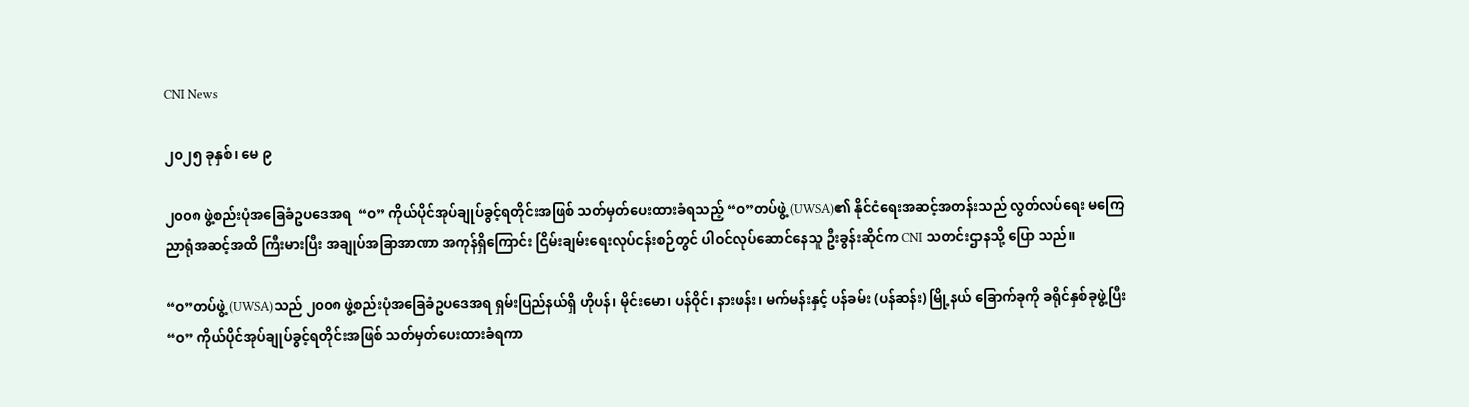CNI News

၂၀၂၅ ခုနှစ်၊ မေ ၉

၂၀၀၈ ဖွဲ့စည်းပုံအခြေခံဥပဒေအရ  “ဝ” ကိုယ်ပိုင်အုပ်ချုပ်ခွင့်ရတိုင်းအဖြစ် သတ်မှတ်ပေးထားခံရသည့် “ဝ”တပ်ဖွဲ့ (UWSA)၏ နိုင်ငံရေးအဆင့်အတန်းသည် လွတ်လပ်ရေး မကြေညာရုံအဆင့်အထိ ကြီးမားပြီး အချုပ်အခြာအာဏာ အကုန်ရှိကြောင်း ငြိမ်းချမ်းရေးလုပ်ငန်းစဉ်တွင် ပါဝင်လုပ်ဆောင်နေသူ ဦးခွန်းဆိုင်က CNI သတင်းဌာနသို့ ပြော သည်။

“ဝ”တပ်ဖွဲ့ (UWSA)သည် ၂၀၀၈ ဖွဲ့စည်းပုံအခြေခံဥပဒေအရ ရှမ်းပြည်နယ်ရှိ ဟိုပန်၊ မိုင်းမော၊ ပန်ဝိုင်၊ နားဖန်း၊ မက်မန်းနှင့် ပန်ခမ်း (ပန်ဆန်း) မြို့နယ် ခြောက်ခုကို ခရိုင်နှစ်ခုဖွဲ့ပြီး “ဝ” ကိုယ်ပိုင်အုပ်ချုပ်ခွင့်ရတိုင်းအဖြစ် သတ်မှတ်ပေးထားခံရကာ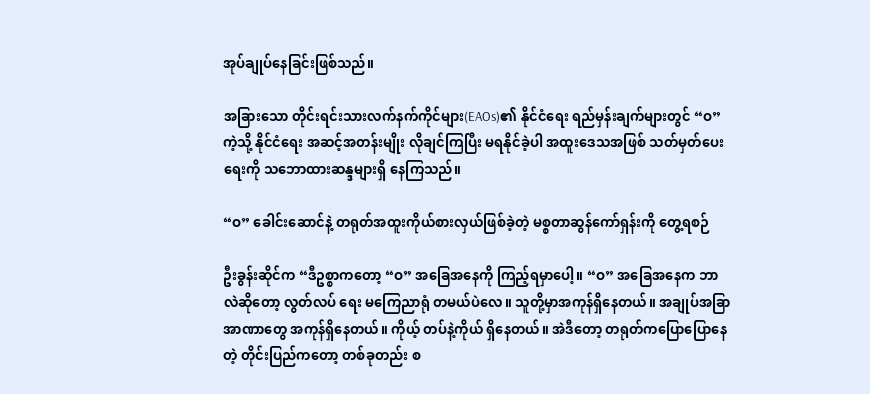အုပ်ချုပ်နေခြင်းဖြစ်သည်။

အခြားသော တိုင်းရင်းသားလက်နက်ကိုင်များ(EAOs)၏ နိုင်ငံရေး ရည်မှန်းချက်များတွင် “ဝ” ကဲ့သို့ နိုင်ငံရေး အဆင့်အတန်းမျိုး လိုချင်ကြပြီး မရနိုင်ခဲ့ပါ အထူးဒေသအဖြစ် သတ်မှတ်ပေးရေးကို သဘောထားဆန္ဒများရှိ နေကြသည်။

“ဝ” ခေါင်းဆောင်နဲ့ တရုတ်အထူးကိုယ်စားလှယ်ဖြစ်ခဲ့တဲ့ မစ္စတာဆွန်ကော်ရှန်းကို တွေ့ရစဉ်

ဦးခွန်းဆိုင်က “ဒီဥစ္စာကတော့ “ဝ” အခြေအနေကို ကြည့်ရမှာပေါ့။ “ဝ” အခြေအနေက ဘာလဲဆိုတော့ လွတ်လပ် ရေး မကြေညာရုံ တမယ်ပဲလေ။ သူတို့မှာအကုန်ရှိနေတယ်။ အချုပ်အခြာအာဏာတွေ အကုန်ရှိနေတယ်။ ကိုယ့် တပ်နဲ့ကိုယ် ရှိနေတယ်။ အဲဒီတော့ တရုတ်ကပြောပြောနေတဲ့ တိုင်းပြည်ကတော့ တစ်ခုတည်း စ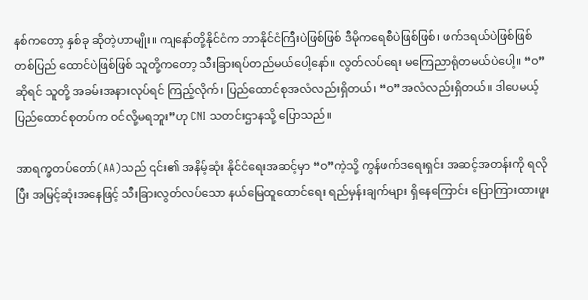နစ်ကတော့ နှစ်ခု ဆိုတဲ့ဟာမျိုး။ ကျနော်တို့နိုင်ငံက ဘာနိုင်ငံကြီးပဲဖြစ်ဖြစ် ဒီမိုကရေစီပဲဖြစ်ဖြစ်၊ ဖက်ဒရယ်ပဲဖြစ်ဖြစ် တစ်ပြည် ထောင်ပဲဖြစ်ဖြစ် သူတို့ကတော့ သီးခြားရပ်တည်မယ်ပေါ့နော်။ လွတ်လပ်ရေး မကြေညာရုံတမယ်ပဲပေါ့။ “ဝ”ဆိုရင် သူတို့ အခမ်းအနားလုပ်ရင် ကြည့်လိုက်၊ ပြည်ထောင်စုအလံလည်းရှိတယ်၊ “ဝ”အလံလည်းရှိတယ်။ ဒါပေမယ့် ပြည်ထောင်စုတပ်က ဝင်လို့မရဘူး”ဟု CNI သတင်းဌာနသို့ ပြောသည်။

အာရက္ခတပ်တော်(AA)သည် ၎င်း၏ အနိမ့်ဆုံး နိုင်ငံရေးအဆင့်မှာ “ဝ”ကဲ့သို့ ကွန်ဖက်ဒရေးရှင်း အဆင့်အတန်းကို ရလိုပြီး အမြင့်ဆုံးအနေဖြင့် သီးခြားလွတ်လပ်သော နယ်မြေထူထောင်ရေး ရည်မှန်းချက်များ ရှိနေကြောင်း ပြောကြားထားဖူး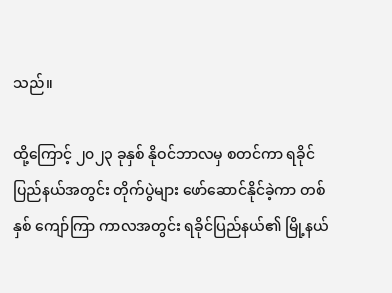သည်။

ထို့ကြောင့် ၂၀၂၃ ခုနှစ် နိုဝင်ဘာလမှ စတင်ကာ ရခိုင်ပြည်နယ်အတွင်း တိုက်ပွဲများ ဖော်ဆောင်နိုင်ခဲ့ကာ တစ်နှစ် ကျော်ကြာ ကာလအတွင်း ရခိုင်ပြည်နယ်၏ မြို့နယ်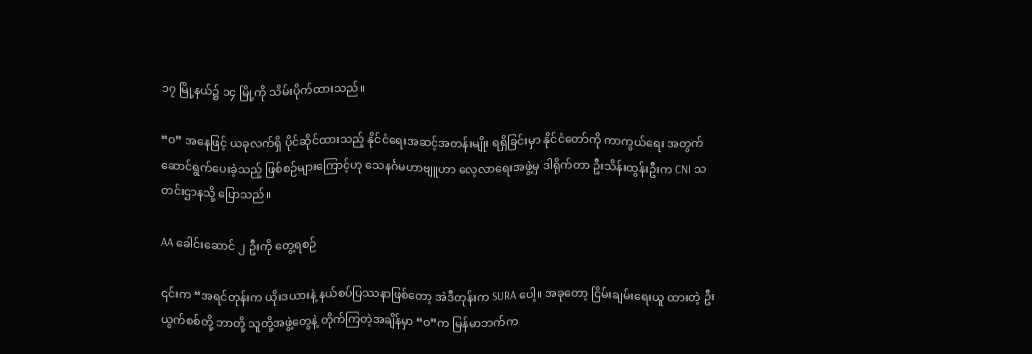၁၇ မြို့နယ်၌ ၁၄ မြို့ကို သိမ်းပိုက်ထားသည်။

“ဝ” အနေဖြင့် ယခုလက်ရှိ ပိုင်ဆိုင်ထားသည့် နိုင်ငံရေးအဆင့်အတန်းမျိုး ရရှိခြင်းမှာ နိုင်ငံတော်ကို ကာကွယ်ရေး အတွက် ဆောင်ရွက်ပေးခဲ့သည့် ဖြစ်စဉ်များကြောင့်ဟု သေနင်္ဂမဟာဗျူဟာ လေ့လာရေးအဖွဲ့မှ ဒါရိုက်တာ ဦးသိန်းထွန်းဦးက CNI သတင်းဌာနသို့ ပြောသည်။

AA ခေါင်းဆောင် ၂ ဦးကို တွေ့ရစဉ်

၎င်းက “အရင်တုန်းက ယိုးဒယားနဲ့ နယ်စပ်ပြဿနာဖြစ်တော့ အဲဒီတုန်းက SURA ပေါ့။ အခုတော့ ငြိမ်းချမ်းရေးယူ ထားတဲ့ ဦးယွက်စစ်တို့ ဘာတို့ သူတို့အဖွဲ့တွေနဲ့ တိုက်ကြတဲ့အချိန်မှာ “ဝ”က မြန်မာဘက်က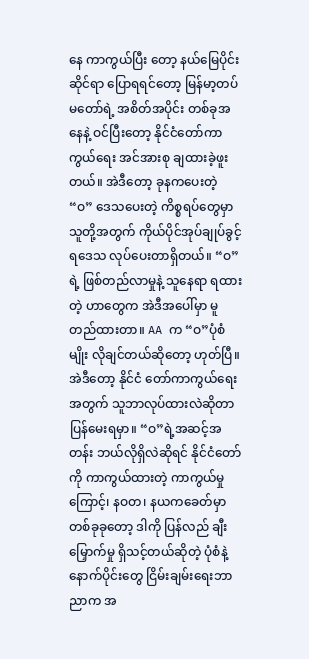နေ ကာကွယ်ပြီး တော့ နယ်မြေပိုင်းဆိုင်ရာ ပြောရရင်တော့ မြန်မာ့တပ်မတော်ရဲ့ အစိတ်အပိုင်း တစ်ခုအနေနဲ့ ဝင်ပြီးတော့ နိုင်ငံတော်ကာကွယ်ရေး အင်အားစု ချထားခဲ့ဖူးတယ်။ အဲဒီတော့ ခုနကပေးတဲ့ “ဝ” ဒေသပေးတဲ့ ကိစ္စရပ်တွေမှာ သူတို့အတွက် ကိုယ်ပိုင်အုပ်ချုပ်ခွင့်ရဒေသ လုပ်ပေးတာရှိတယ်။ “ဝ” ရဲ့ ဖြစ်တည်လာမှုနဲ့ သူနေရာ ရထားတဲ့ ဟာတွေက အဲဒီအပေါ်မှာ မူတည်ထားတာ။ AA က “ဝ”ပုံစံမျိုး လိုချင်တယ်ဆိုတော့ ဟုတ်ပြီ။ အဲဒီတော့ နိုင်ငံ တော်ကာကွယ်ရေးအတွက် သူဘာလုပ်ထားလဲဆိုတာ ပြန်မေးရမှာ။ “ဝ”ရဲ့အဆင့်အတန်း ဘယ်လိုရှိလဲဆိုရင် နိုင်ငံတော်ကို ကာကွယ်ထားတဲ့ ကာကွယ်မှုကြောင့်၊ နဝတ၊ နယကခေတ်မှာ တစ်ခုခုတော့ ဒါကို ပြန်လည် ချီးမြှောက်မှု ရှိသင့်တယ်ဆိုတဲ့ ပုံစံနဲ့ နောက်ပိုင်းတွေ ငြိမ်းချမ်းရေးဘာညာက အ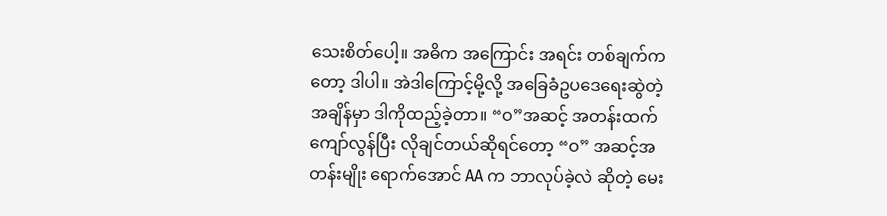သေးစိတ်ပေါ့။ အဓိက အကြောင်း အရင်း တစ်ချက်ကတော့ ဒါပါ။ အဲဒါကြောင့်မို့လို့ အခြေခံဥပဒေရေးဆွဲတဲ့အချိန်မှာ ဒါကိုထည့်ခဲ့တာ။ “ဝ”အဆင့် အတန်းထက် ကျော်လွန်ပြီး လိုချင်တယ်ဆိုရင်တော့ “ဝ” အဆင့်အတန်းမျိုး ရောက်အောင် AA က ဘာလုပ်ခဲ့လဲ ဆိုတဲ့ မေး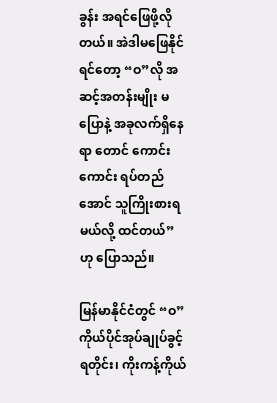ခွန်း အရင်ဖြေဖို့လိုတယ်။ အဲဒါမဖြေနိုင်ရင်တော့ “ဝ”လို အဆင့်အတန်းမျိုး မပြောနဲ့ အခုလက်ရှိနေရာ တောင် ကောင်းကောင်း ရပ်တည်အောင် သူကြိုးစားရမယ်လို့ ထင်တယ်” ဟု ပြောသည်။

မြန်မာနိုင်ငံတွင် “ဝ” ကိုယ်ပိုင်အုပ်ချုပ်ခွင့်ရတိုင်း၊ ကိုးကန့်ကိုယ်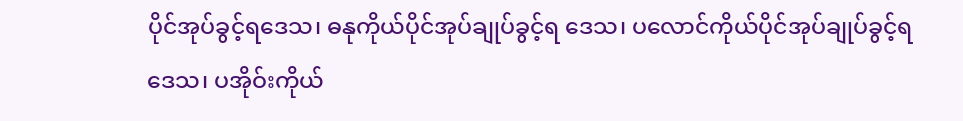ပိုင်အုပ်ခွင့်ရဒေသ၊ ဓနုကိုယ်ပိုင်အုပ်ချုပ်ခွင့်ရ ဒေသ၊ ပလောင်ကိုယ်ပိုင်အုပ်ချုပ်ခွင့်ရဒေသ၊ ပအိုဝ်းကိုယ်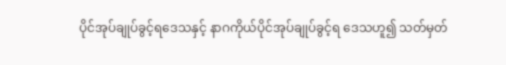ပိုင်အုပ်ချုပ်ခွင့်ရဒေသနှင့် နာဂကိုယ်ပိုင်အုပ်ချုပ်ခွင့်ရ ဒေသဟူ၍ သတ်မှတ်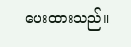ပေးထားသည်။